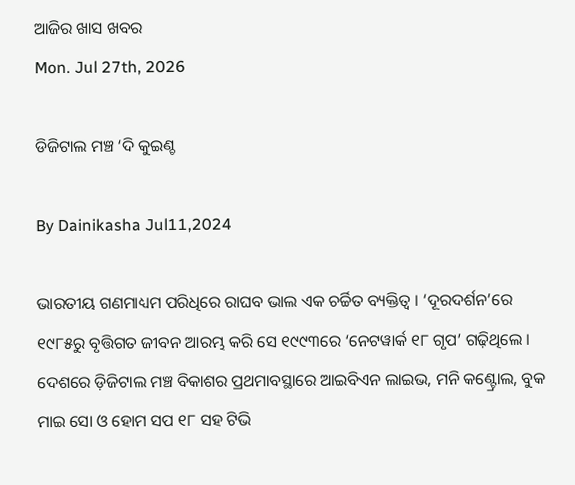ଆଜିର ଖାସ ଖବର
Mon. Jul 27th, 2026

ଡିଜିଟାଲ ମଞ୍ଚ ‘ଦି କୁଇଣ୍ଚ

By Dainikasha Jul11,2024

ଭାରତୀୟ ଗଣମାଧ୍ୟମ ପରିଧିରେ ରାଘବ ଭାଲ ଏକ ଚର୍ଚ୍ଚିତ ବ୍ୟକ୍ତିତ୍ୱ । ‘ଦୂରଦର୍ଶନ’ରେ ୧୯୮୫ରୁ ବୃତ୍ତିଗତ ଜୀବନ ଆରମ୍ଭ କରି ସେ ୧୯୯୩ରେ ‘ନେଟୱାର୍କ ୧୮ ଗୃପ’ ଗଢ଼ିଥିଲେ । ଦେଶରେ ଡ଼ିଜିଟାଲ ମଞ୍ଚ ବିକାଶର ପ୍ରଥମାବସ୍ଥାରେ ଆଇବିଏନ ଲାଇଭ, ମନି କଣ୍ଟ୍ରୋଲ, ବୁକ ମାଇ ସୋ ଓ ହୋମ ସପ ୧୮ ସହ ଟିଭି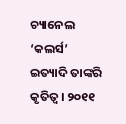ଚ୍ୟାନେଲ ‘କଲର୍ସ’ ଇତ୍ୟାଦି ତାଙ୍କରି କୃତିତ୍ୱ । ୨୦୧୧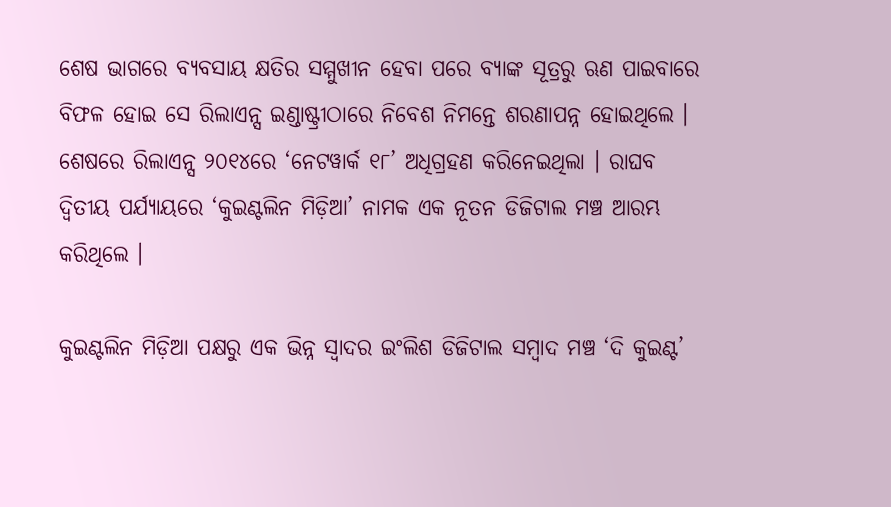ଶେଷ ଭାଗରେ ବ୍ୟବସାୟ କ୍ଷତିର ସମ୍ମୁଖୀନ ହେବା ପରେ ବ୍ୟାଙ୍କ ସୂତ୍ରରୁ ଋଣ ପାଇବାରେ ବିଫଳ ହୋଇ ସେ ରିଲାଏନ୍ସ ଇଣ୍ଡାଷ୍ଟ୍ରୀଠାରେ ନିବେଶ ନିମନ୍ତେ ଶରଣାପନ୍ନ ହୋଇଥିଲେ । ଶେଷରେ ରିଲାଏନ୍ସ ୨୦୧୪ରେ ‘ନେଟୱାର୍କ ୧୮’ ଅଧିଗ୍ରହଣ କରିନେଇଥିଲା । ରାଘବ ଦ୍ୱିତୀୟ ପର୍ଯ୍ୟାୟରେ ‘କୁଇଣ୍ଟଲିନ ମିଡ଼ିଆ’ ନାମକ ଏକ ନୂତନ ଡିଜିଟାଲ ମଞ୍ଚ ଆରମ୍ଭ କରିଥିଲେ ।

କୁଇଣ୍ଟଲିନ ମିଡ଼ିଆ ପକ୍ଷରୁ ଏକ ଭିନ୍ନ ସ୍ୱାଦର ଇଂଲିଶ ଡିଜିଟାଲ ସମ୍ୱାଦ ମଞ୍ଚ ‘ଦି କୁଇଣ୍ଟ’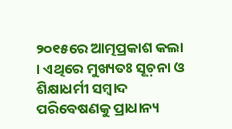୨୦୧୫ରେ ଆତ୍ମପ୍ରକାଶ କଲା । ଏଥିରେ ମୁଖ୍ୟତଃ ସୂଚ଼ନା ଓ ଶିକ୍ଷାଧର୍ମୀ ସମ୍ୱାଦ ପରିବେଷଣକୁ ପ୍ରାଧାନ୍ୟ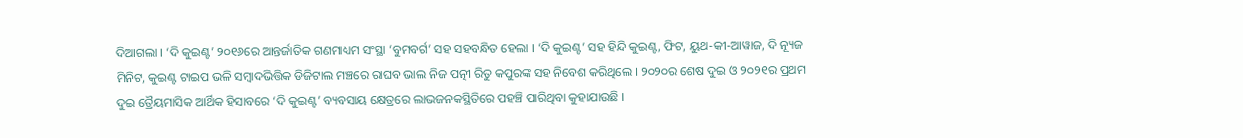ଦିଆଗଲା । ‘ଦି କୁଇଣ୍ଟ’ ୨୦୧୬ରେ ଆନ୍ତର୍ଜାତିକ ଗଣମାଧ୍ୟମ ସଂସ୍ଥା ‘ବୁମବର୍ଗ’ ସହ ସହବନ୍ଧିତ ହେଲା । ‘ଦି କୁଇଣ୍ଟ’ ସହ ହିନ୍ଦି କୁଇଣ୍ଟ, ଫିଟ, ୟୁଥ-କୀ-ଆୱାଜ, ଦି ନ୍ୟୂଜ ମିନିଟ, କୁଇଣ୍ଟ ଟାଇପ ଭଳି ସମ୍ୱାଦଭିତ୍ତିକ ଡିଜିଟାଲ ମଞ୍ଚରେ ରାଘବ ଭାଲ ନିଜ ପତ୍ନୀ ରିତୁ କପୁରଙ୍କ ସହ ନିବେଶ କରିଥିଲେ । ୨୦୨୦ର ଶେଷ ଦୁଇ ଓ ୨୦୨୧ର ପ୍ରଥମ ଦୁଇ ତ୍ରୈୟମାସିକ ଆର୍ଥିକ ହିସାବରେ ‘ଦି କୁଇଣ୍ଟ’ ବ୍ୟବସାୟ କ୍ଷେତ୍ରରେ ଲାଭଜନକସ୍ଥିତିରେ ପହଞ୍ଚି ପାରିଥିବା କୁହାଯାଉଛି ।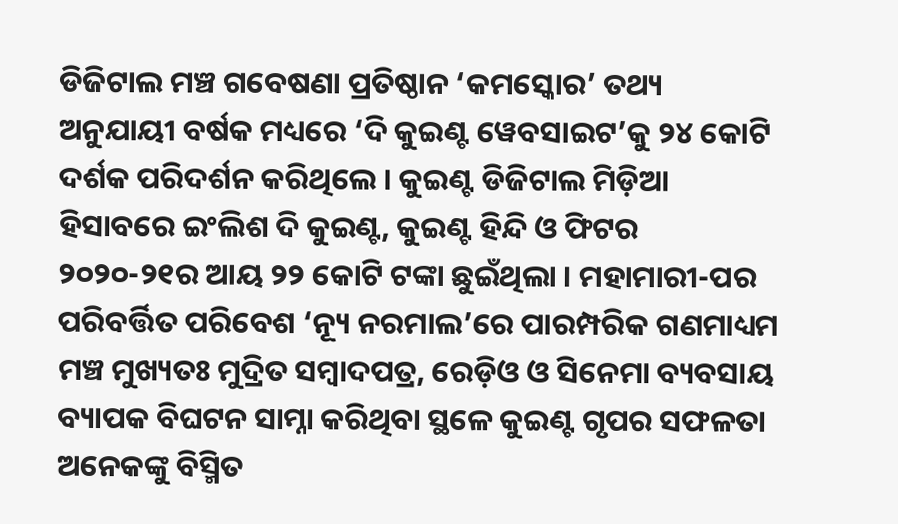ଡିଜିଟାଲ ମଞ୍ଚ ଗବେଷଣା ପ୍ରତିଷ୍ଠାନ ‘କମସ୍କୋର’ ତଥ୍ୟ ଅନୁଯାୟୀ ବର୍ଷକ ମଧ୍ୟରେ ‘ଦି କୁଇଣ୍ଟ ୱେବସାଇଟ’କୁ ୨୪ କୋଟି ଦର୍ଶକ ପରିଦର୍ଶନ କରିଥିଲେ । କୁଇଣ୍ଟ ଡିଜିଟାଲ ମିଡ଼ିଆ ହିସାବରେ ଇଂଲିଶ ଦି କୁଇଣ୍ଟ, କୁଇଣ୍ଟ ହିନ୍ଦି ଓ ଫିଟର ୨୦୨୦-୨୧ର ଆୟ ୨୨ କୋଟି ଟଙ୍କା ଛୁଇଁଥିଲା । ମହାମାରୀ-ପର ପରିବର୍ତ୍ତିତ ପରିବେଶ ‘ନ୍ୟୂ ନରମାଲ’ରେ ପାରମ୍ପରିକ ଗଣମାଧ୍ୟମ ମଞ୍ଚ ମୁଖ୍ୟତଃ ମୁଦ୍ରିତ ସମ୍ୱାଦପତ୍ର, ରେଡ଼ିଓ ଓ ସିନେମା ବ୍ୟବସାୟ ବ୍ୟାପକ ବିଘଟନ ସାମ୍ନା କରିଥିବା ସ୍ଥଳେ କୁଇଣ୍ଟ ଗୃପର ସଫଳତା ଅନେକଙ୍କୁ ବିସ୍ମିତ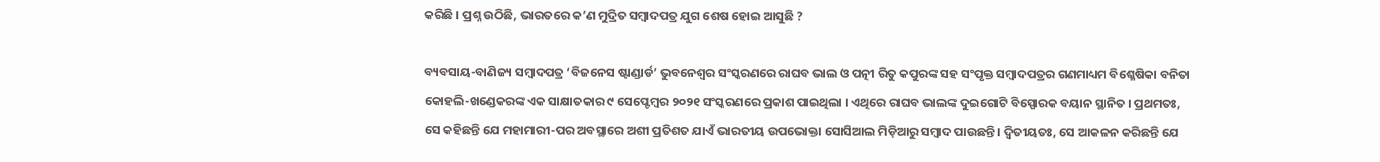କରିଛି । ପ୍ରଶ୍ନ ଉଠିଛି, ଭାରତରେ କ’ଣ ମୁଦ୍ରିତ ସମ୍ୱାଦପତ୍ର ଯୁଗ ଶେଷ ହୋଇ ଆସୁଛି ?

ବ୍ୟବସାୟ-ବାଣିଜ୍ୟ ସମ୍ୱାଦପତ୍ର ‘ବିଜନେସ ଷ୍ଟାଣ୍ଡାର୍ଡ’ ଭୁବନେଶ୍ୱର ସଂସ୍କରଣରେ ରାଘବ ଭାଲ ଓ ପତ୍ନୀ ରିତୁ କପୁରଙ୍କ ସହ ସଂପୃକ୍ତ ସମ୍ୱାଦପତ୍ରର ଗଣମାଧ୍ୟମ ବିଶ୍ଳେଷିକା ବନିତା କୋହଲି-ଖଣ୍ଡେକରଙ୍କ ଏକ ସାକ୍ଷାତକାର ୯ ସେପ୍ଟେମ୍ୱର ୨୦୨୧ ସଂସ୍କରଣରେ ପ୍ରକାଶ ପାଇଥିଲା । ଏଥିରେ ରାଘବ ଭାଲଙ୍କ ଦୁଇଗୋଟି ବିସ୍ପୋରକ ବୟାନ ସ୍ଥାନିତ । ପ୍ରଥମତଃ, ସେ କହିଛନ୍ତି ଯେ ମହାମାରୀ-ପର ଅବସ୍ଥାରେ ଅଶୀ ପ୍ରତିଶତ ଯାଏଁ ଭାରତୀୟ ଉପଭୋକ୍ତା ସୋସିଆଲ ମିଡ଼ିଆରୁ ସମ୍ୱାଦ ପାଉଛନ୍ତି । ଦ୍ୱିତୀୟତଃ, ସେ ଆକଳନ କରିଛନ୍ତି ଯେ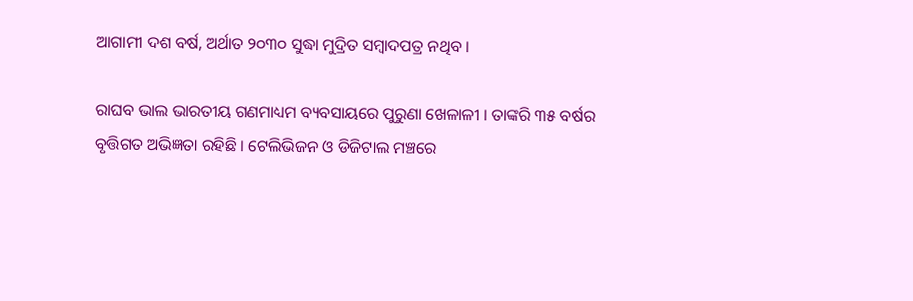ଆଗାମୀ ଦଶ ବର୍ଷ, ଅର୍ଥାତ ୨୦୩୦ ସୁଦ୍ଧା ମୁଦ୍ରିତ ସମ୍ୱାଦପତ୍ର ନଥିବ ।

ରାଘବ ଭାଲ ଭାରତୀୟ ଗଣମାଧ୍ୟମ ବ୍ୟବସାୟରେ ପୁରୁଣା ଖେଳାଳୀ । ତାଙ୍କରି ୩୫ ବର୍ଷର ବୃତ୍ତିଗତ ଅଭିଜ୍ଞତା ରହିଛି । ଟେଲିଭିଜନ ଓ ଡିଜିଟାଲ ମଞ୍ଚରେ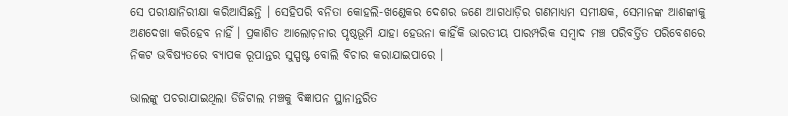ସେ ପରୀକ୍ଷାନିରୀକ୍ଷା କରିଆସିଛନ୍ତି । ସେହିପରି ବନିତା କୋହଲି-ଖଣ୍ଡେକର ଦେଶର ଜଣେ ଆଗଧାଡ଼ିର ଗଣମାଧ୍ୟମ ସମୀକ୍ଷକ, ସେମାନଙ୍କ ଆଶଙ୍କାକୁ ଅଣଦେଖା କରିହେବ ନାହିଁ । ପ୍ରକାଶିତ ଆଲୋଚ଼ନାର ପୃଷ୍ଠଭୂମି ଯାହା ହେଉନା କାହିଁକି ଭାରତୀୟ ପାରମ୍ପରିକ ସମ୍ୱାଦ ମଞ୍ଚ ପରିବର୍ତ୍ତିତ ପରିବେଶରେ ନିକଟ ଭବିଷ୍ୟତରେ ବ୍ୟାପକ ରୂପାନ୍ତର ସୁସ୍ପଷ୍ଟ ବୋଲି ବିଚାର କରାଯାଇପାରେ ।

ଭାଲଙ୍କୁ ପଚରାଯାଇଥିଲା ଡିଜିଟାଲ ମଞ୍ଚକୁ ବିଜ୍ଞାପନ ସ୍ଥାନାନ୍ତରିତ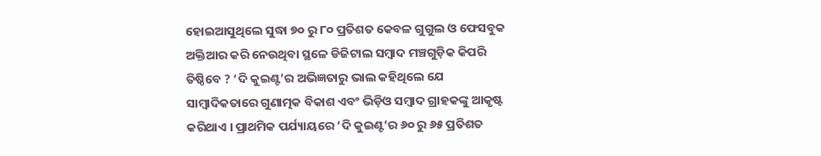ହୋଇଆସୁଥିଲେ ସୁଦ୍ଧା ୭୦ ରୁ ୮୦ ପ୍ରତିଶତ କେବଳ ଗୁଗୁଲ ଓ ଫେସବୁକ ଅକ୍ତିଆର କରି ନେଉଥିବା ସ୍ଥଳେ ଡିଜିଟାଲ ସମ୍ୱାଦ ମଞ୍ଚଗୁଡ଼ିକ କିପରି ତିଷ୍ଠିବେ ? ‘ଦି କୁଇଣ୍ଟ’ର ଅଭିଜ୍ଞତାରୁ ଭାଲ କହିଥିଲେ ଯେ ସାମ୍ୱାଦିକତାରେ ଗୁଣାତ୍ମକ ବିକାଶ ଏବଂ ଭିଡ଼ିଓ ସମ୍ୱାଦ ଗ୍ରାହକଙ୍କୁ ଆକୃଷ୍ଟ କରିଥାଏ । ପ୍ରାଥମିକ ପର୍ଯ୍ୟାୟରେ ‘ଦି କୁଇଣ୍ଟ’ର ୬୦ ରୁ ୬୫ ପ୍ରତିଶତ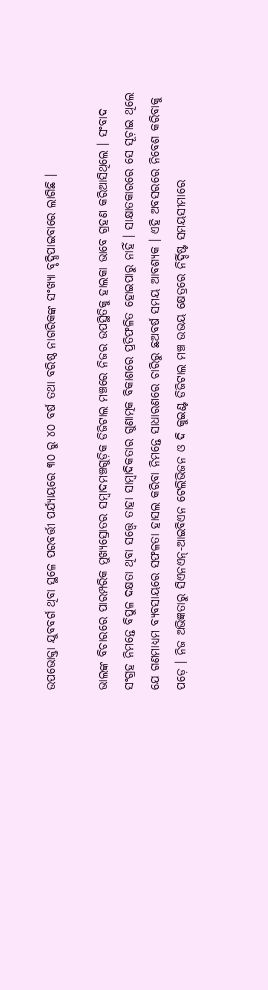ଉପଭୋକ୍ତା ଯୁବବର୍ଗ ଥିବା ସ୍ଥଳେ ପରବର୍ତ୍ତୀ ପର୍ଯ୍ୟାୟରେ ୩୦ ରୁ ୪୦ ବର୍ଷ ତଥା ବରିଷ୍ଠ ନାଗରିକଙ୍କ ସଂଖ୍ୟା ବୃଦ୍ଧିପାଇବାରେ ଲାଗିଛି ।

ଭାଲଙ୍କ ବିଚାରରେ ପାରମ୍ପରିକ ମୁଖ୍ୟସ୍ରୋତର ସମ୍ୱାଦମଞ୍ଚଗୁଡ଼ିକ ଡିଜିଟାଲ ମଞ୍ଚରେ ନିଜର ଉପସ୍ଥିତିକୁ ହାଲକା ଭାବେ ଗ୍ରହଣ କରିଆସିଥିଲେ । ସଂବାଦ ସଂଗ୍ରହ ନିମନ୍ତେ ବିପୁଳ ଦକ୍ଷତା ଥିବା ସତ୍ତ୍ୱେ ତାହା ସାମ୍ୱାଦିକତାର ଗୁଣାତ୍ମକ ବିକାଶରେ ପ୍ରତିଫଳିତ ହୋଇପାରୁ ନାହିଁ । ସାକ୍ଷାତକାରରେ ସେ ସୂଚ଼ାଇ ଥିଲେ ଯେ ଗଣମାଧ୍ୟମ ବ୍ୟବସାୟରେ ସଫଳତା ହାସଲ କରିବା ନିମନ୍ତେ ସାଧାରଣରେ ଚାରିରୁ ଛଅବର୍ଷ ସମୟ ଆବଶ୍ୟକ । ଏହି ଅବସରରେ ନିବେଶ କରିବାକୁ ପଡ଼େ । ନିଜ ଅଭିଜ୍ଞତାରୁ ସିଏନଏନ୍-ଆଇବିଏନ ଟେଲିଭିଜନ ଓ ଦି କୁଇଣ୍ଟ ଡିଜିଟାଲ ମଞ୍ଚ ଉଭୟ କ୍ଷେତ୍ରରେ ନିର୍ଦ୍ଦିଷ୍ଟ ସମୟସୀମାରେ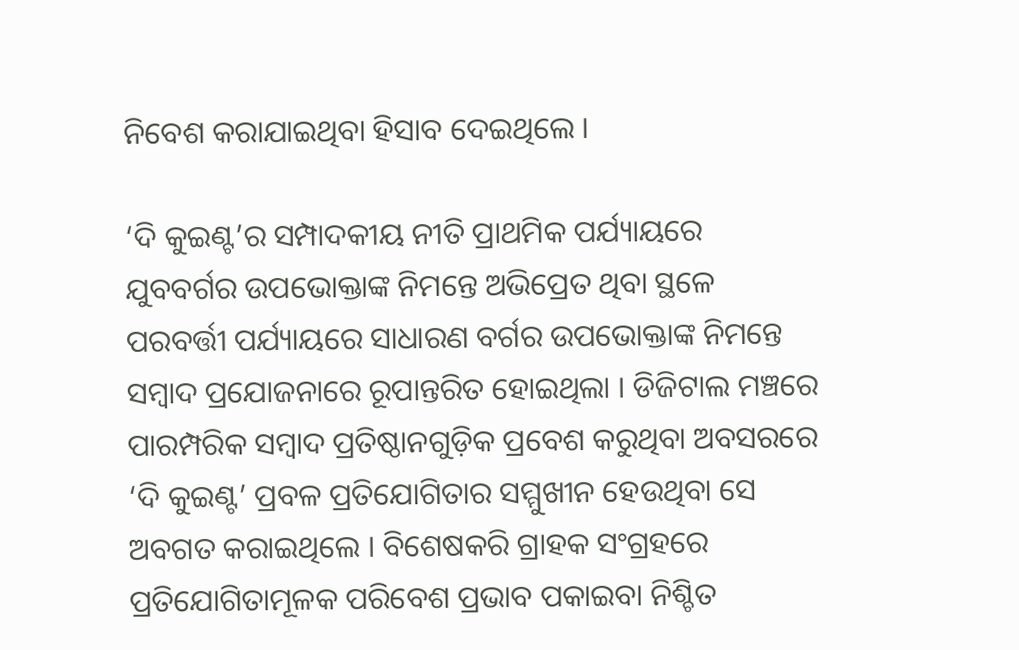ନିବେଶ କରାଯାଇଥିବା ହିସାବ ଦେଇଥିଲେ ।

‘ଦି କୁଇଣ୍ଟ’ର ସମ୍ପାଦକୀୟ ନୀତି ପ୍ରାଥମିକ ପର୍ଯ୍ୟାୟରେ ଯୁବବର୍ଗର ଉପଭୋକ୍ତାଙ୍କ ନିମନ୍ତେ ଅଭିପ୍ରେତ ଥିବା ସ୍ଥଳେ ପରବର୍ତ୍ତୀ ପର୍ଯ୍ୟାୟରେ ସାଧାରଣ ବର୍ଗର ଉପଭୋକ୍ତାଙ୍କ ନିମନ୍ତେ ସମ୍ୱାଦ ପ୍ରଯୋଜନାରେ ରୂପାନ୍ତରିତ ହୋଇଥିଲା । ଡିଜିଟାଲ ମଞ୍ଚରେ ପାରମ୍ପରିକ ସମ୍ୱାଦ ପ୍ରତିଷ୍ଠାନଗୁଡ଼ିକ ପ୍ରବେଶ କରୁଥିବା ଅବସରରେ ‘ଦି କୁଇଣ୍ଟ’ ପ୍ରବଳ ପ୍ରତିଯୋଗିତାର ସମ୍ମୁଖୀନ ହେଉଥିବା ସେ ଅବଗତ କରାଇଥିଲେ । ବିଶେଷକରି ଗ୍ରାହକ ସଂଗ୍ରହରେ ପ୍ରତିଯୋଗିତାମୂଳକ ପରିବେଶ ପ୍ରଭାବ ପକାଇବା ନିଶ୍ଚିତ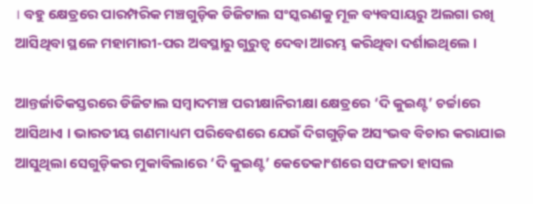। ବହୁ କ୍ଷେତ୍ରରେ ପାରମ୍ପରିକ ମଞ୍ଚଗୁଡ଼ିକ ଡିଜିଟାଲ ସଂସ୍କରଣକୁ ମୂଳ ବ୍ୟବସାୟରୁ ଅଲଗା ରଖି ଆସିଥିବା ସ୍ଥଳେ ମହାମାରୀ-ପର ଅବସ୍ଥାରୁ ଗୁରୁତ୍ୱ ଦେବା ଆରମ୍ଭ କରିଥିବା ଦର୍ଶାଇଥିଲେ ।

ଆନ୍ତର୍ଜାତିକସ୍ତରରେ ଡିଜିଟାଲ ସମ୍ୱାଦମଞ୍ଚ ପରୀକ୍ଷାନିରୀକ୍ଷା କ୍ଷେତ୍ରରେ ‘ଦି କୁଇଣ୍ଟ’ ଚର୍ଚ୍ଚାରେ ଆସିଥାଏ । ଭାରତୀୟ ଗଣମାଧ୍ୟମ ପରିବେଶରେ ଯେଉଁ ଦିଗଗୁଡ଼ିକ ଅସଂଭବ ବିଚାର କରାଯାଇ ଆସୁଥିଲା ସେଗୁଡ଼ିକର ମୁକାବିଲାରେ ‘ଦି କୁଇଣ୍ଟ’ କେତେକାଂଶରେ ସଫଳତା ହାସଲ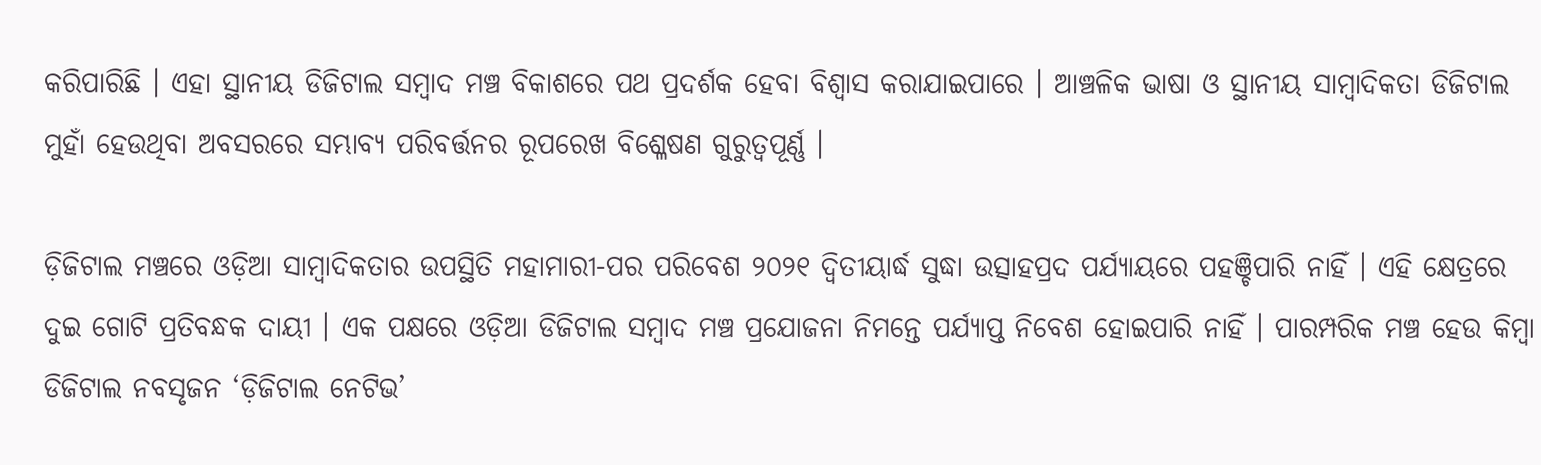କରିପାରିଛି । ଏହା ସ୍ଥାନୀୟ ଡିଜିଟାଲ ସମ୍ୱାଦ ମଞ୍ଚ ବିକାଶରେ ପଥ ପ୍ରଦର୍ଶକ ହେବା ବିଶ୍ୱାସ କରାଯାଇପାରେ । ଆଞ୍ଚଳିକ ଭାଷା ଓ ସ୍ଥାନୀୟ ସାମ୍ୱାଦିକତା ଡିଜିଟାଲ ମୁହାଁ ହେଉଥିବା ଅବସରରେ ସମ୍ଭାବ୍ୟ ପରିବର୍ତ୍ତନର ରୂପରେଖ ବିଶ୍ଳେଷଣ ଗୁରୁତ୍ୱପୂର୍ଣ୍ଣ ।

ଡ଼ିଜିଟାଲ ମଞ୍ଚରେ ଓଡ଼ିଆ ସାମ୍ୱାଦିକତାର ଉପସ୍ଥିତି ମହାମାରୀ-ପର ପରିବେଶ ୨୦୨୧ ଦ୍ୱିତୀୟାର୍ଦ୍ଧ ସୁଦ୍ଧା ଉତ୍ସାହପ୍ରଦ ପର୍ଯ୍ୟାୟରେ ପହଞ୍ଚିପାରି ନାହିଁ । ଏହି କ୍ଷେତ୍ରରେ ଦୁଇ ଗୋଟି ପ୍ରତିବନ୍ଧକ ଦାୟୀ । ଏକ ପକ୍ଷରେ ଓଡ଼ିଆ ଡିଜିଟାଲ ସମ୍ୱାଦ ମଞ୍ଚ ପ୍ରଯୋଜନା ନିମନ୍ତେ ପର୍ଯ୍ୟାପ୍ତ ନିବେଶ ହୋଇପାରି ନାହିଁ । ପାରମ୍ପରିକ ମଞ୍ଚ ହେଉ କିମ୍ୱା ଡିଜିଟାଲ ନବସୃଜନ ‘ଡ଼ିଜିଟାଲ ନେଟିଭ’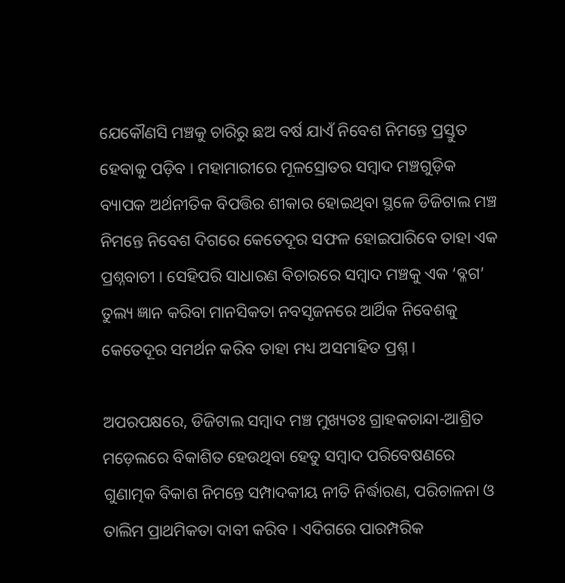ଯେକୌଣସି ମଞ୍ଚକୁ ଚାରିରୁ ଛଅ ବର୍ଷ ଯାଏଁ ନିବେଶ ନିମନ୍ତେ ପ୍ରସ୍ତୁତ ହେବାକୁ ପଡ଼ିବ । ମହାମାରୀରେ ମୂଳସ୍ରୋତର ସମ୍ୱାଦ ମଞ୍ଚଗୁଡ଼ିକ ବ୍ୟାପକ ଅର୍ଥନୀତିକ ବିପତ୍ତିର ଶୀକାର ହୋଇଥିବା ସ୍ଥଳେ ଡିଜିଟାଲ ମଞ୍ଚ ନିମନ୍ତେ ନିବେଶ ଦିଗରେ କେତେଦୂର ସଫଳ ହୋଇପାରିବେ ତାହା ଏକ ପ୍ରଶ୍ନବାଚୀ । ସେହିପରି ସାଧାରଣ ବିଚାରରେ ସମ୍ୱାଦ ମଞ୍ଚକୁ ଏକ ‘ବ୍ଳଗ’ ତୁଲ୍ୟ ଜ୍ଞାନ କରିବା ମାନସିକତା ନବସୃଜନରେ ଆର୍ଥିକ ନିବେଶକୁ କେତେଦୂର ସମର୍ଥନ କରିବ ତାହା ମଧ୍ୟ ଅସମାହିତ ପ୍ରଶ୍ନ ।

ଅପରପକ୍ଷରେ, ଡିଜିଟାଲ ସମ୍ୱାଦ ମଞ୍ଚ ମୁଖ୍ୟତଃ ଗ୍ରାହକଚାନ୍ଦା-ଆଶ୍ରିତ ମଡ଼େଲରେ ବିକାଶିତ ହେଉଥିବା ହେତୁ ସମ୍ୱାଦ ପରିବେଷଣରେ ଗୁଣାତ୍ମକ ବିକାଶ ନିମନ୍ତେ ସମ୍ପାଦକୀୟ ନୀତି ନିର୍ଦ୍ଧାରଣ, ପରିଚାଳନା ଓ ତାଲିମ ପ୍ରାଥମିକତା ଦାବୀ କରିବ । ଏଦିଗରେ ପାରମ୍ପରିକ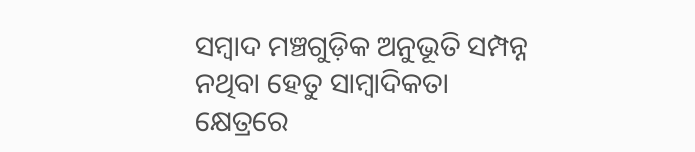ସମ୍ୱାଦ ମଞ୍ଚଗୁଡ଼ିକ ଅନୁଭୂତି ସମ୍ପନ୍ନ ନଥିବା ହେତୁ ସାମ୍ୱାଦିକତା କ୍ଷେତ୍ରରେ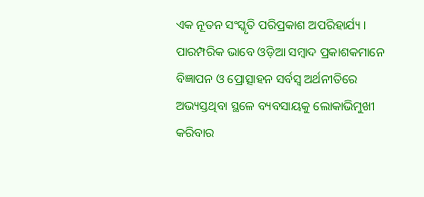ଏକ ନୂତନ ସଂସ୍କୃତି ପରିପ୍ରକାଶ ଅପରିହାର୍ଯ୍ୟ । ପାରମ୍ପରିକ ଭାବେ ଓଡ଼ିଆ ସମ୍ୱାଦ ପ୍ରକାଶକମାନେ ବିଜ୍ଞାପନ ଓ ପ୍ରୋତ୍ସାହନ ସର୍ବସ୍ୱ ଅର୍ଥନୀତିରେ ଅଭ୍ୟସ୍ତଥିବା ସ୍ଥଳେ ବ୍ୟବସାୟକୁ ଲୋକାଭିମୁଖୀ କରିବାର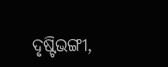ଦୃଷ୍ଟିଭଙ୍ଗୀ,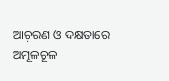ଆଚ଼ରଣ ଓ ଦକ୍ଷତାରେ ଅମୂଳଚୂଳ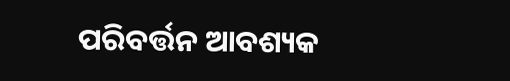ପରିବର୍ତ୍ତନ ଆବଶ୍ୟକ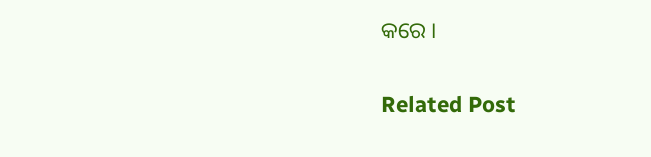କରେ ।

Related Post